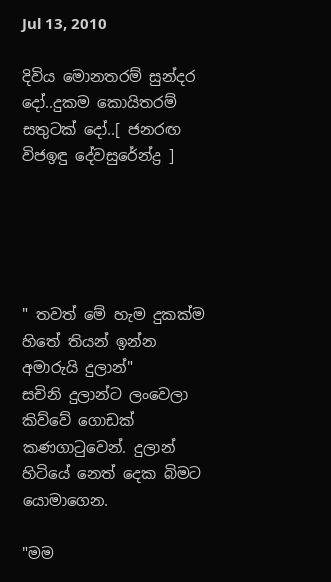Jul 13, 2010

දිවිය මොනතරම් සුන්දර දෝ..දුකම කොයිතරම් සතුටක් දෝ..[ ජනරඟ විජඉඳු දේවසුරේන්ද්‍ර ]





" තවත් මේ හැම දුකක්ම හිතේ තියන් ඉන්න අමාරුයි දුලාන්"
සචිනි දුලාන්ට ලංවෙලා කිව්වේ ගොඩක් කණගාටුවෙන්. දුලාන් හිටියේ නෙත් දෙක බිමට යොමාගෙන.

"මම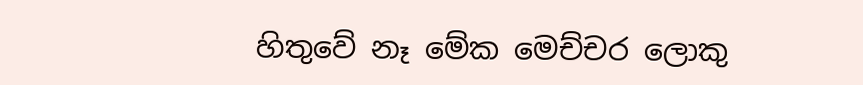හිතුවේ නෑ මේක මෙච්චර ලොකු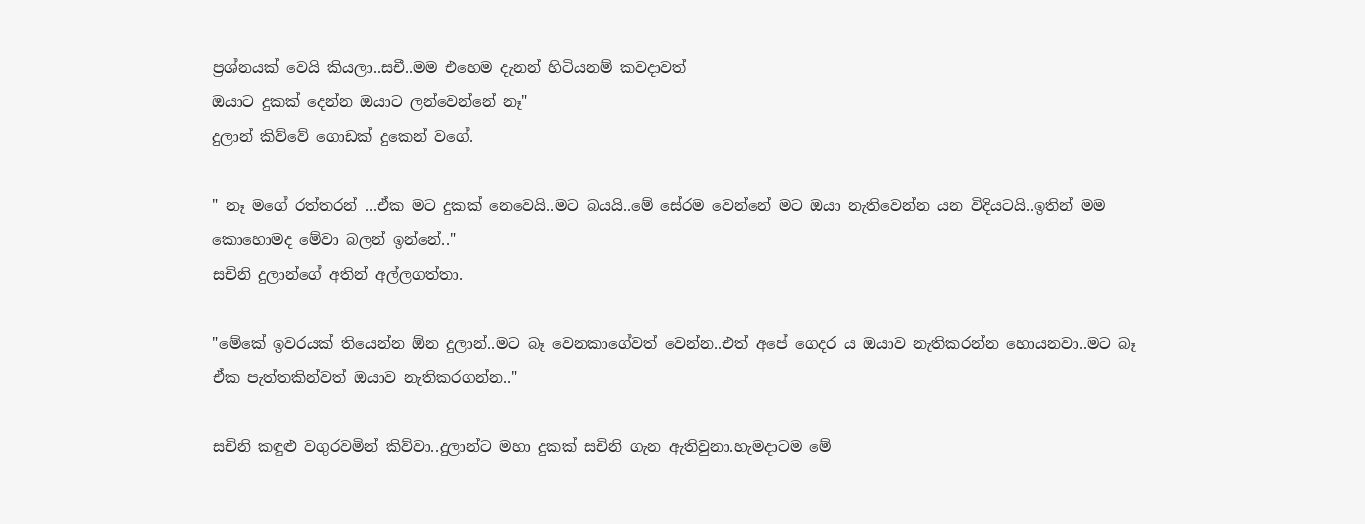ප්‍රශ්නයක් වෙයි කියලා..සචී..මම එහෙම දැනන් හිටියනම් කවදාවත්
ඔයාට දුකක් දෙන්න ඔයාට ලන්වෙන්නේ නෑ"
දුලාන් කිව්වේ ගොඩක් දුකෙන් වගේ.

" නෑ මගේ රත්තරන් ...ඒක මට දුකක් නෙවෙයි..මට බයයි..මේ සේරම වෙන්නේ මට ඔයා නැතිවෙන්න යන විදියටයි..ඉතින් මම කොහොමද මේවා බලන් ඉන්නේ.."
සචිනි දුලාන්ගේ අතින් අල්ලගත්තා.

"මේකේ ඉවරයක් තියෙන්න ඕන දුලාන්..මට බෑ වෙනකාගේවත් වෙන්න..එත් අපේ ගෙදර ය ඔයාව නැතිකරන්න හොයනවා..මට බෑ ඒක පැත්තකින්වත් ඔයාව නැතිකරගන්න.."

සචිනි කඳුළු වගුරවමින් කිව්වා..දුලාන්ට මහා දුකක් සචිනි ගැන ඇතිවුනා.හැමදාටම මේ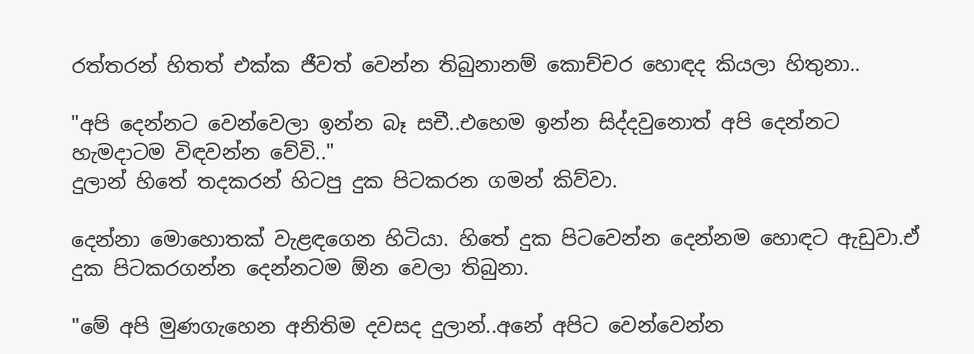රත්තරන් හිතත් එක්ක ජීවත් වෙන්න තිබුනානම් කොච්චර හොඳද කියලා හිතුනා..

"අපි දෙන්නට වෙන්වෙලා ඉන්න බෑ සචී..එහෙම ඉන්න සිද්දවුනොත් අපි දෙන්නට හැමදාටම විඳවන්න වේවි.."
දුලාන් හිතේ තදකරන් හිටපු දුක පිටකරන ගමන් කිව්වා.

දෙන්නා මොහොතක් වැළඳගෙන හිටියා. හිතේ දුක පිටවෙන්න දෙන්නම හොඳට ඇඩුවා.ඒ දුක පිටකරගන්න දෙන්නටම ඕන වෙලා තිබුනා.

"මේ අපි මුණගැහෙන අනිතිම දවසද දුලාන්..අනේ අපිට වෙන්වෙන්න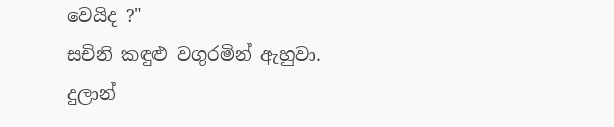වෙයිද ?"
සචිනි කඳුළු වගුරමින් ඇහුවා.
දුලාන්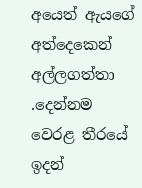අයෙත් ඇයගේ අත්දෙකෙන් අල්ලගත්තා .දෙන්නම වෙරළ තීරයේ ඉදන්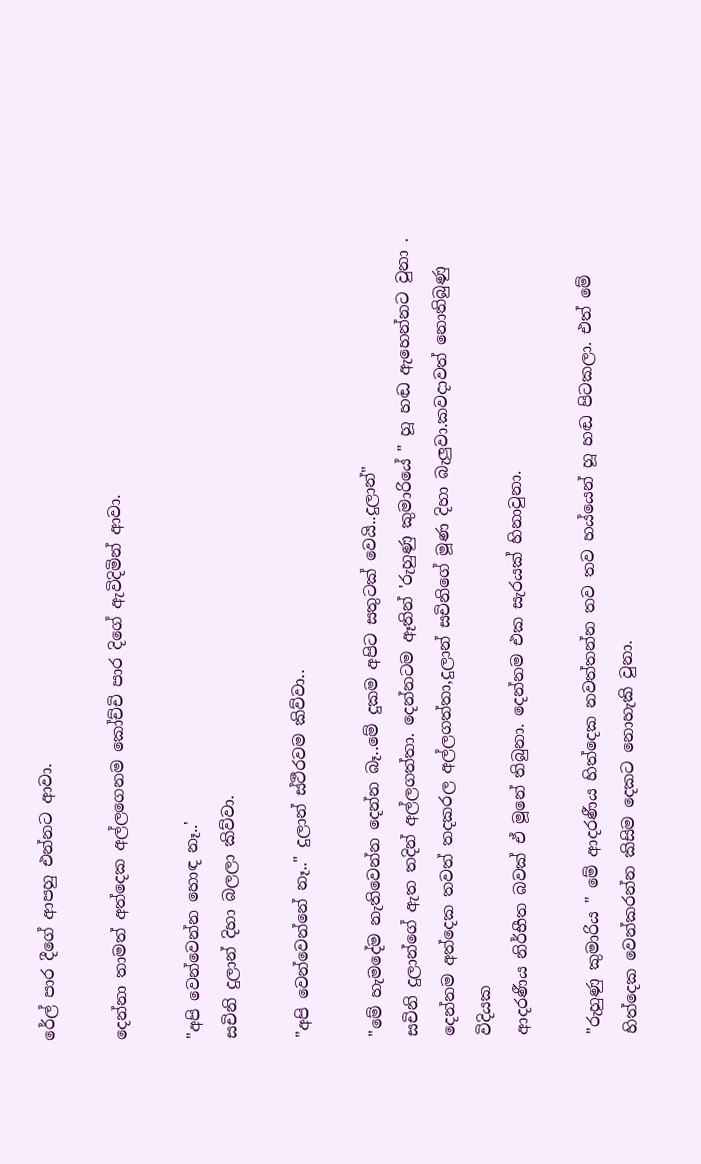රේල් පාර දීගේ ආපහු එන්නට ආවා.

දෙන්නා තාමත් අත්දෙක අල්ලගෙනම කෝච්චි පාර දිගේ ඇවිදිමින් ආවා.

"අපි වෙන්වෙන්න හොඳ නෑ..'
සචිනි දුලාන් දිහා බලලා කිව්වා.

"අපි වෙන්වෙන්නේ නෑ.." දුලාන් ස්ථීරවම කිව්වා..

"මේ හැමදේම නැතිවෙන්න දෙන්න බෑ..මේ දුකම අපිට සතුටක් වෙයි..දුලාන්"
සචිනි දුලාන්ගේ ඇත තදින් අල්ලගත්තා. දෙන්නටම ඈතින් 'රුහුණු කුමාරියේ " හූ හඬ ඇහෙන්නට වුනා .
දෙන්නම අත්දෙක තවත් තදකරල අල්ලගත්තා,දුලාන් සචිනිගේ මූණ දිහා බැලුවා.කවදාවත් නොතිබුණු විදියක
ආදරණීය නිර්භීත බවක් ඒ මූනේ තිබුනා. දෙන්නම එක සැරයක් හිනාවුනා.

"රුහුණු කුමාරිය " මේ ආදරණීය හිත්දෙක නවත්තන්න තව තව හය්යෙන් හූ හඬ පිටකලා. එත් මේ හිත්දෙක වෙන්කරන්න කිසිම දෙකට නොහැකි වුනා.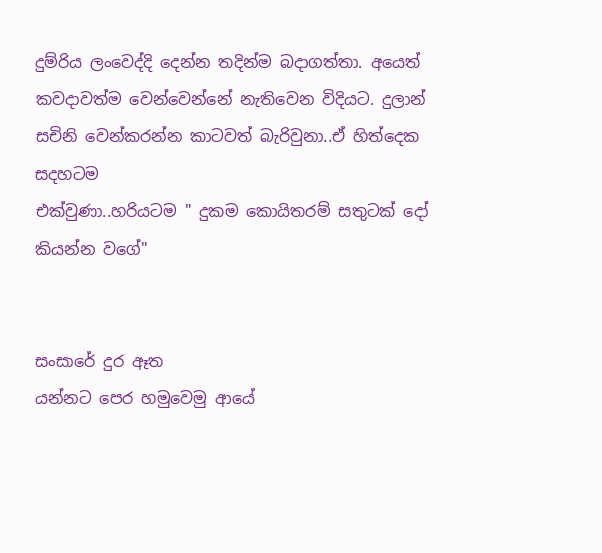දුම්රිය ලංවෙද්දි දෙන්න තදින්ම බදාගත්තා. අයෙත් කවදාවත්ම වෙන්වෙන්නේ නැතිවෙන විදියට. දුලාන් සචිනි වෙන්කරන්න කාටවත් බැරිවුනා..ඒ හිත්දෙක සදහටම
එක්වුණා..හරියටම " දුකම කොයිතරම් සතුටක් දෝ කියන්න වගේ"


සංසාරේ දුර ඈත
යන්නට පෙර හමුවෙමු ආයේ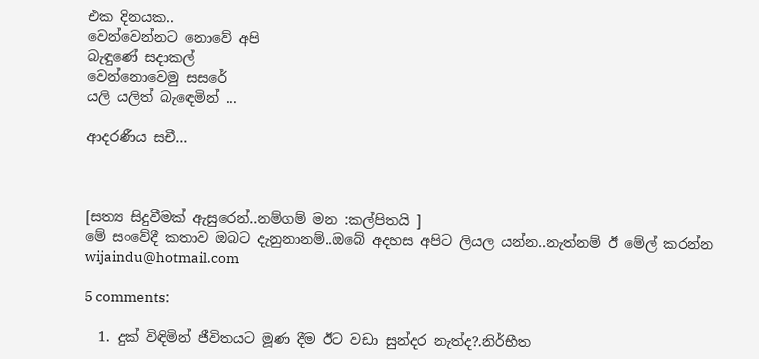එක දිනයක..
වෙන්වෙන්නට නොවේ අපි
බැඳුණේ සදාකල්
වෙන්නොවෙමු සසරේ
යලි යලිත් බැඳෙමින් ...

ආදරණීය සචී...



[සත්‍ය සිදුවීමක් ඇසුරෙන්..නම්ගම් මන :කල්පිතයි ]
මේ සංවේදී කතාව ඔබට දැනුනානම්..ඔබේ අදහස අපිට ලියල යන්න..නැත්නම් ඊ මේල් කරන්න wijaindu@hotmail.com

5 comments:

  1. දුක් විඳිමින් ජීවිතයට මූණ දීම ඊට වඩා සුන්දර නැත්ද?.නිර්භීත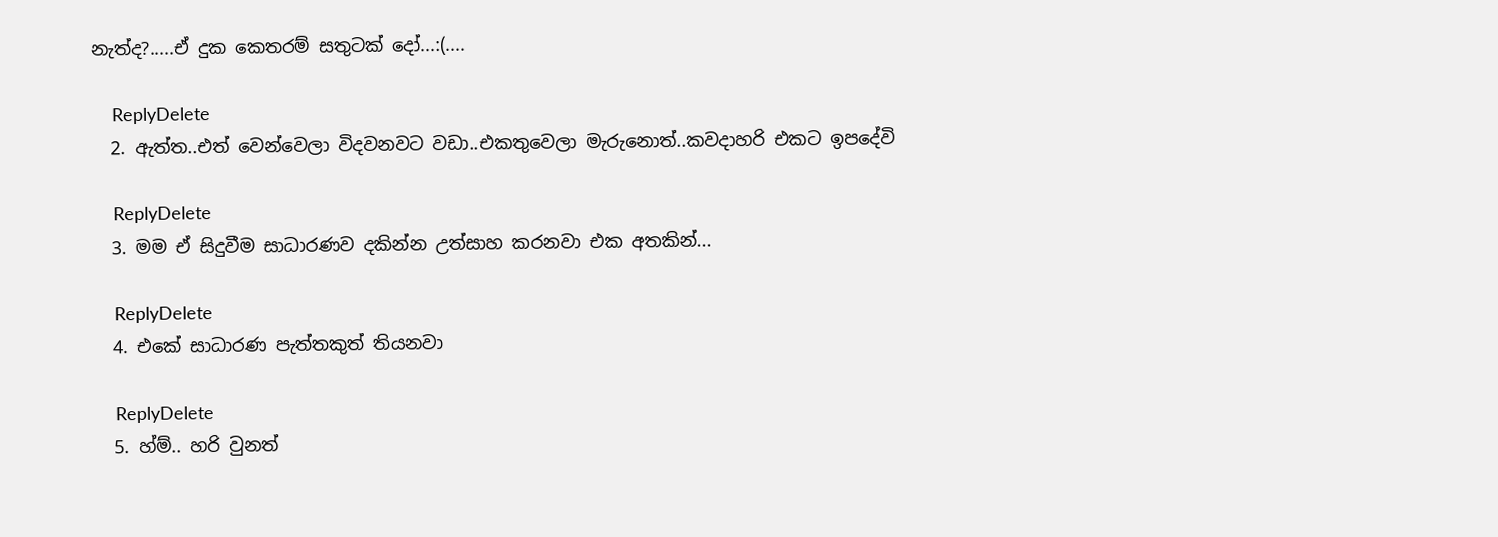නැත්ද?.....ඒ දුක කෙතරම් සතුටක් දෝ...:(....

    ReplyDelete
  2. ඇත්ත..එත් වෙන්වෙලා විදවනවට වඩා..එකතුවෙලා මැරුනොත්..කවදාහරි එකට ඉපදේවි

    ReplyDelete
  3. මම ඒ සිදුවීම සාධාරණව දකින්න උත්සාහ කරනවා එක අතකින්...

    ReplyDelete
  4. එකේ සාධාරණ පැත්තකුත් තියනවා

    ReplyDelete
  5. හ්ම්.. හරි වුනත්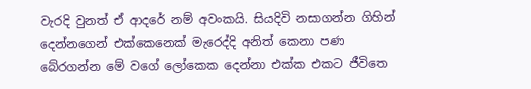වැරදි වුනත් ඒ ආදරේ නම් අවංකයි. සියදිවි නසාගන්න ගිහින් දෙන්නගෙන් එක්කෙනෙක් මැරෙද්දි අනිත් කෙනා පණ බේරගන්න මේ වගේ ලෝකෙක දෙන්නා එක්ක එකට ජීවිතෙ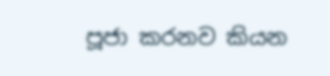පූජා කරනව කියන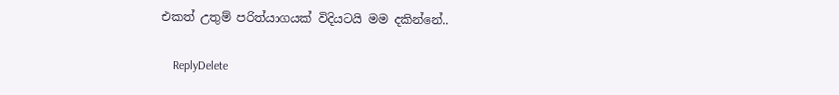එකත් උතුම් පරිත්යාගයක් විදියටයි මම දකින්නේ..

    ReplyDelete